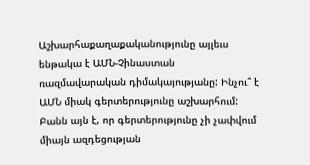Աշխարհաքաղաքականությունը այլեւս ենթակա է ԱՄՆ-Չինաստան ռազմավարական դիմակայությանը: Ինչու՞ է ԱՄՆ միակ գերտերությունը աշխարհում: Բանն այն է, որ գերտերությունը չի չափվում միայն ազդեցության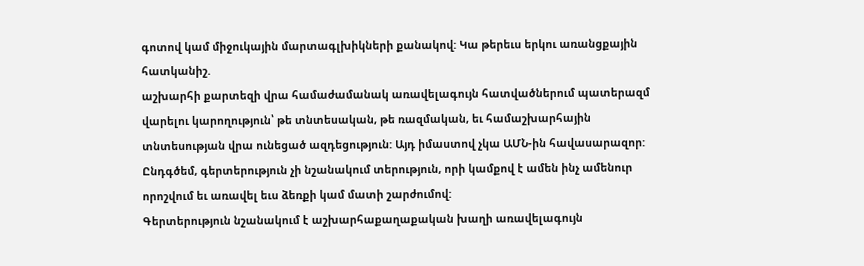գոտով կամ միջուկային մարտագլխիկների քանակով: Կա թերեւս երկու առանցքային հատկանիշ.
աշխարհի քարտեզի վրա համաժամանակ առավելագույն հատվածներում պատերազմ վարելու կարողություն՝ թե տնտեսական, թե ռազմական, եւ համաշխարհային տնտեսության վրա ունեցած ազդեցություն: Այդ իմաստով չկա ԱՄՆ-ին հավասարազոր: Ընդգծեմ, գերտերություն չի նշանակում տերություն, որի կամքով է ամեն ինչ ամենուր որոշվում եւ առավել եւս ձեռքի կամ մատի շարժումով:
Գերտերություն նշանակում է աշխարհաքաղաքական խաղի առավելագույն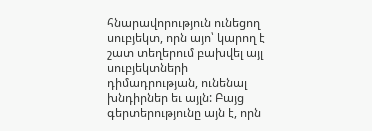հնարավորություն ունեցող սուբյեկտ, որն այո՝ կարող է շատ տեղերում բախվել այլ սուբյեկտների դիմադրության, ունենալ խնդիրներ եւ այլն: Բայց գերտերությունը այն է, որն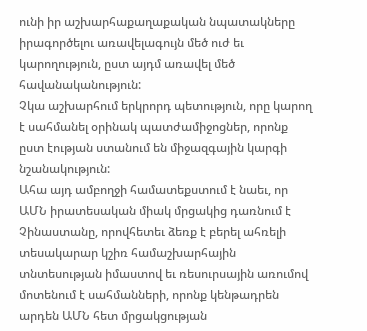ունի իր աշխարհաքաղաքական նպատակները իրագործելու առավելագույն մեծ ուժ եւ կարողություն, ըստ այդմ առավել մեծ հավանականություն:
Չկա աշխարհում երկրորդ պետություն, որը կարող է սահմանել օրինակ պատժամիջոցներ, որոնք ըստ էության ստանում են միջազգային կարգի նշանակություն:
Ահա այդ ամբողջի համատեքստում է նաեւ, որ ԱՄՆ իրատեսական միակ մրցակից դառնում է Չինաստանը, որովհետեւ ձեռք է բերել ահռելի տեսակարար կշիռ համաշխարհային տնտեսության իմաստով եւ ռեսուրսային առումով մոտենում է սահմանների, որոնք կենթադրեն արդեն ԱՄՆ հետ մրցակցության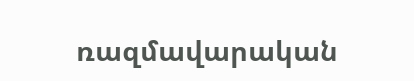ռազմավարական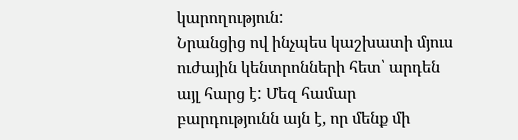կարողություն:
Նրանցից ով ինչպես կաշխատի մյուս ուժային կենտրոնների հետ՝ արդեն այլ հարց է: Մեզ համար բարդությունն այն է, որ մենք մի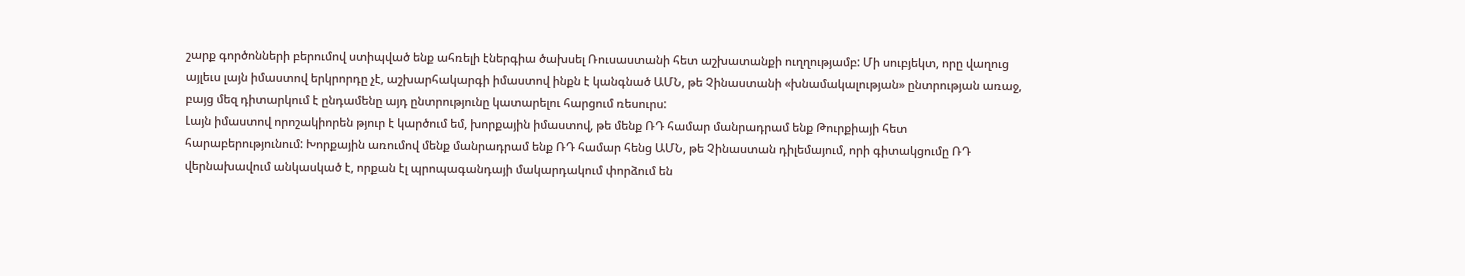շարք գործոնների բերումով ստիպված ենք ահռելի էներգիա ծախսել Ռուսաստանի հետ աշխատանքի ուղղությամբ: Մի սուբյեկտ, որը վաղուց այլեւս լայն իմաստով երկրորդը չէ, աշխարհակարգի իմաստով ինքն է կանգնած ԱՄՆ, թե Չինաստանի «խնամակալության» ընտրության առաջ, բայց մեզ դիտարկում է ընդամենը այդ ընտրությունը կատարելու հարցում ռեսուրս:
Լայն իմաստով որոշակիորեն թյուր է կարծում եմ, խորքային իմաստով, թե մենք ՌԴ համար մանրադրամ ենք Թուրքիայի հետ հարաբերությունում: Խորքային առումով մենք մանրադրամ ենք ՌԴ համար հենց ԱՄՆ, թե Չինաստան դիլեմայում, որի գիտակցումը ՌԴ վերնախավում անկասկած է, որքան էլ պրոպագանդայի մակարդակում փորձում են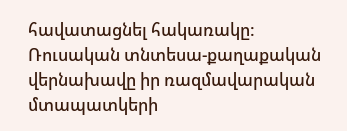հավատացնել հակառակը:
Ռուսական տնտեսա-քաղաքական վերնախավը իր ռազմավարական մտապատկերի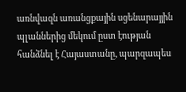առնվազն առանցքային սցենարայյին պլաններից մեկում ըստ էության հանձնել է Հայաստանը, պարզապես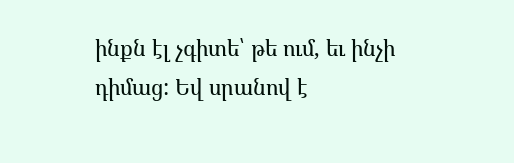ինքն էլ չգիտե՝ թե ում, եւ ինչի դիմաց: Եվ սրանով է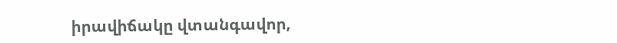իրավիճակը վտանգավոր,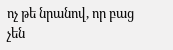ոչ թե նրանով, որ բաց չեն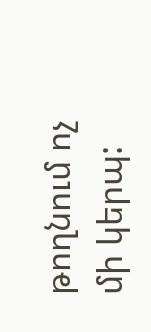թողնում ոչ մի կերպ: